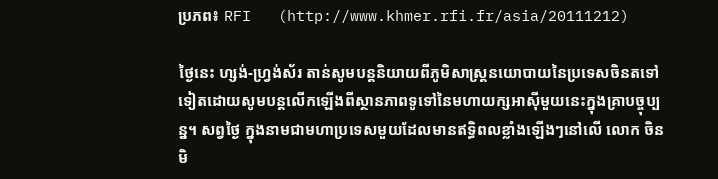ប្រភព៖ RFI   (http://www.khmer.rfi.fr/asia/20111212)

ថ្ងៃនេះ ហ្សង់-ហ្វ្រង់ស័រ តាន់សូមបន្តនិយាយពីភូមិសាស្រ្តនយោបាយនៃប្រទេសចិនតទៅទៀតដោយសូមបន្តលើកឡើងពីស្ថានភាពទូទៅនៃមហាយក្សអាស៊ីមួយនេះក្នុងគ្រាបច្ចុប្បន្ន។ សព្វថ្ងៃ ក្នុងនាមជាមហាប្រទេសមួយដែលមានឥទ្ធិពលខ្លាំងឡើងៗនៅលើ លោក ចិនមិ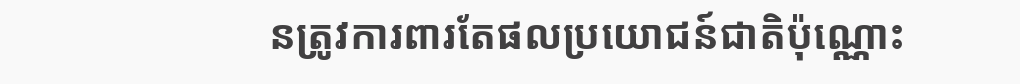នត្រូវការពារតែផលប្រយោជន៍ជាតិប៉ុណ្ណោះ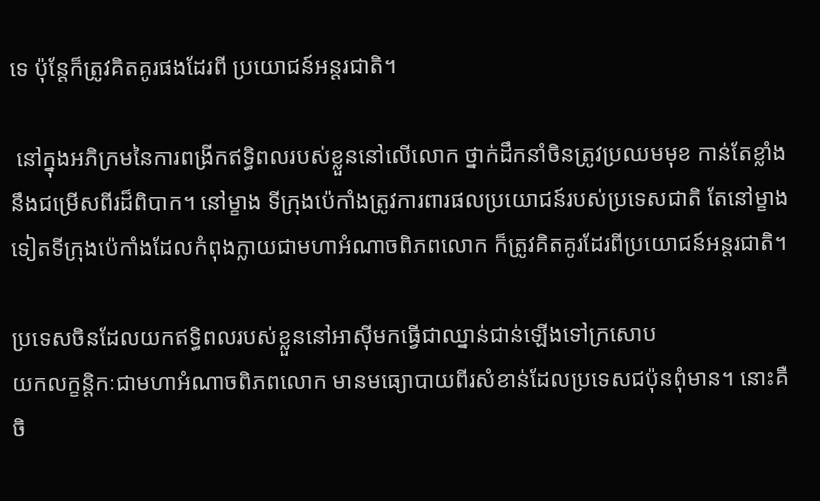ទេ ប៉ុន្តែក៏ត្រូវគិតគូរផងដែរពី ប្រយោជន៍អន្តរជាតិ។

 នៅក្នុងអភិក្រមនៃការពង្រីកឥទ្ធិពលរបស់ខ្លួននៅលើលោក ថ្នាក់ដឹកនាំចិនត្រូវប្រឈមមុខ កាន់តែខ្លាំងនឹងជម្រើសពីរដ៏ពិបាក។ នៅម្ខាង ទីក្រុងប៉េកាំងត្រូវការពារផលប្រយោជន៍របស់ប្រទេសជាតិ តែនៅម្ខាងទៀតទីក្រុងប៉េកាំងដែលកំពុងក្លាយជាមហាអំណាចពិភពលោក ក៏ត្រូវគិតគូរដែរពីប្រយោជន៍អន្តរជាតិ។

ប្រទេសចិនដែលយកឥទ្ធិពលរបស់ខ្លួននៅអាស៊ីមកធ្វើជាឈ្នាន់ជាន់ឡើងទៅក្រសោប
យកលក្ខន្តិកៈជាមហាអំណាចពិភពលោក មានមធ្យោបាយពីរសំខាន់ដែលប្រទេសជប៉ុនពុំមាន។ នោះគឺ ចិ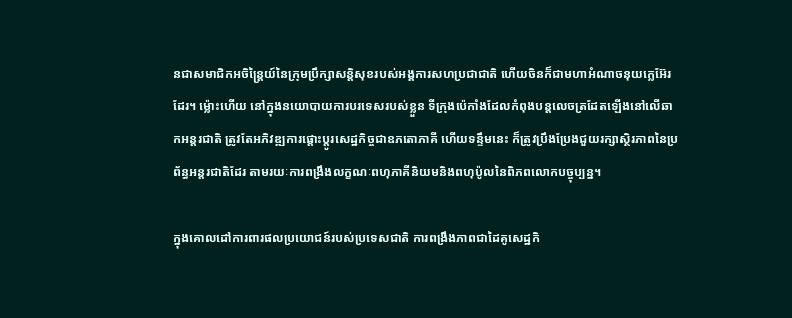នជាសមាជិកអចិន្ត្រៃយ៍នៃក្រុមប្រឹក្សាសន្តិសុខរបស់អង្គការសហប្រជាជាតិ ហើយចិនក៏ជាមហាអំណាចនុយក្លេអ៊ែរដែរ។ ម្ល៉ោះហើយ នៅក្នុងនយោបាយការបរទេសរបស់ខ្លួន ទីក្រុងប៉េកាំងដែលកំពុងបន្តលេចត្រដែតឡើងនៅលើឆាកអន្តរជាតិ ត្រូវតែអភិវឌ្ឍការផ្តោះប្តូរសេដ្ឋកិច្ចជាឧភតោភាគី ហើយទន្ទឹមនេះ ក៏ត្រូវប្រឹងប្រែងជួយរក្សាស្ថិរភាពនៃប្រព័ន្ធអន្តរជាតិដែរ តាមរយៈការពង្រឹងលក្ខណៈពហុភាគីនិយមនិងពហុប៉ូលនៃពិភពលោកបច្ចុប្បន្ន។

ក្នុងគោលដៅការពារផលប្រយោជន៍របស់ប្រទេសជាតិ ការពង្រឹងភាពជាដៃគូសេដ្ឋកិ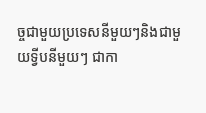ច្ចជាមួយប្រទេសនីមួយៗនិងជាមួយទ្វីបនីមួយៗ ជាកា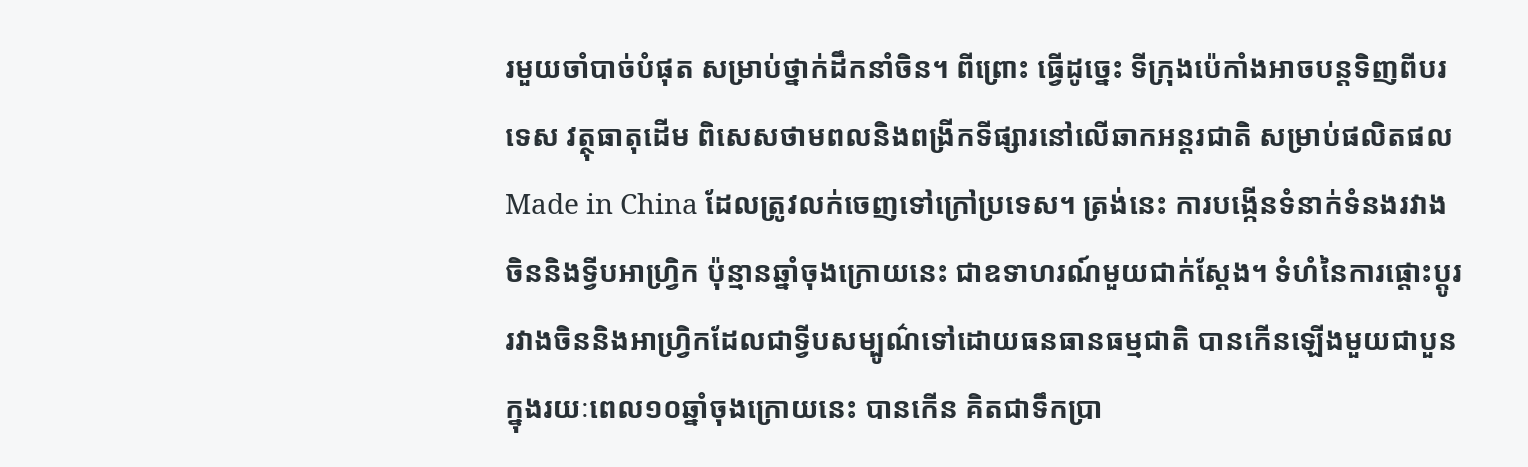រមួយចាំបាច់បំផុត សម្រាប់ថ្នាក់ដឹកនាំចិន។ ពីព្រោះ ធ្វើដូច្នេះ ទីក្រុងប៉េកាំងអាចបន្តទិញពីបរទេស វត្ថុធាតុដើម ពិសេសថាមពលនិងពង្រីកទីផ្សារនៅលើឆាកអន្តរជាតិ សម្រាប់ផលិតផលMade in China ដែលត្រូវលក់ចេញទៅក្រៅប្រទេស។ ត្រង់នេះ ការបង្កើនទំនាក់ទំនងរវាងចិននិងទ្វីបអាហ្វ្រិក ប៉ុន្មានឆ្នាំចុងក្រោយនេះ ជាឧទាហរណ៍មួយជាក់ស្តែង។ ទំហំនៃការផ្តោះប្តូររវាងចិននិងអាហ្វ្រិកដែលជាទ្វីបសម្បូណ៌ទៅដោយធនធានធម្មជាតិ បានកើនឡើងមួយជាបួនក្នុងរយៈពេល១០ឆ្នាំចុងក្រោយនេះ បានកើន គិតជាទឹកប្រា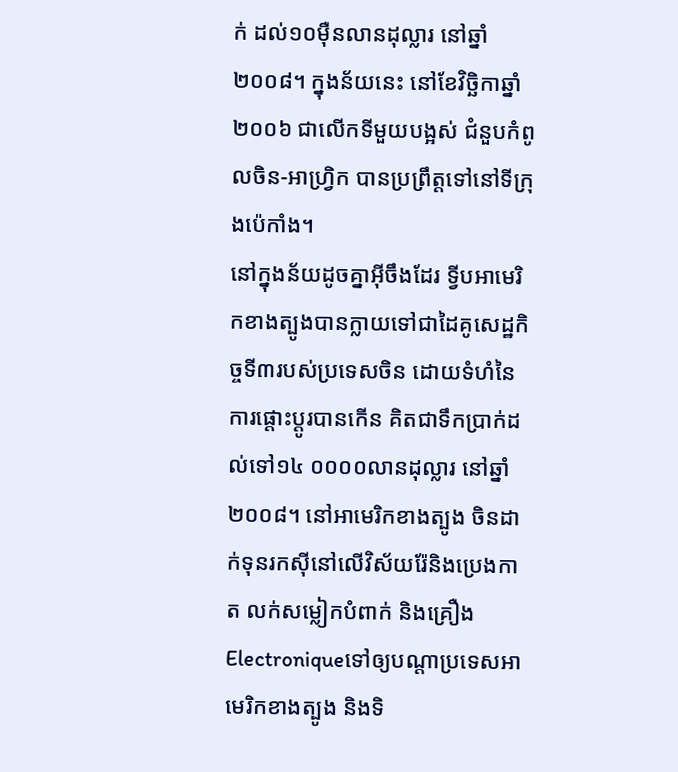ក់ ដល់១០ម៉ឺនលានដុល្លារ នៅឆ្នាំ២០០៨។ ក្នុងន័យនេះ នៅខែវិច្ឆិកាឆ្នាំ២០០៦ ជាលើកទីមួយបង្អស់ ជំនួបកំពូលចិន-អាហ្វ្រិក បានប្រព្រឹត្តទៅនៅទីក្រុងប៉េកាំង។
នៅក្នុងន័យដូចគ្នាអ៊ីចឹងដែរ ទ្វីបអាមេរិកខាងត្បូងបានក្លាយទៅជាដៃគូសេដ្ឋកិច្ចទី៣របស់ប្រទេសចិន ដោយទំហំនៃការផ្តោះប្តូរបានកើន គិតជាទឹកប្រាក់ដល់ទៅ១៤ ០០០០លានដុល្លារ នៅឆ្នាំ២០០៨។ នៅអាមេរិកខាងត្បូង ចិនដាក់ទុនរកស៊ីនៅលើវិស័យរ៉ែនិងប្រេងកាត លក់សម្លៀកបំពាក់ និងគ្រឿងElectroniqueទៅឲ្យបណ្តាប្រទេសអាមេរិកខាងត្បូង និងទិ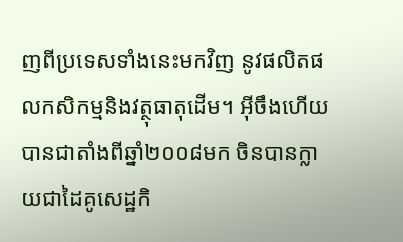ញពីប្រទេសទាំងនេះមកវិញ នូវផលិតផលកសិកម្មនិងវត្ថុធាតុដើម។ អ៊ីចឹងហើយ បានជាតាំងពីឆ្នាំ២០០៨មក ចិនបានក្លាយជាដៃគូសេដ្ឋកិ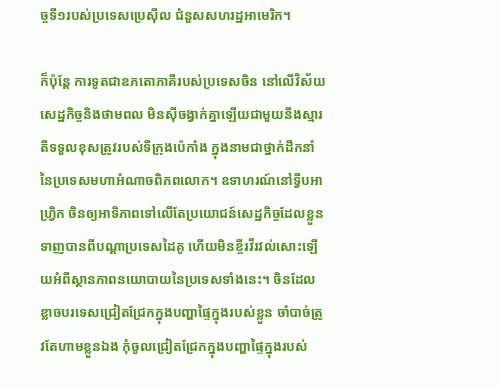ច្ចទី១របស់ប្រទេសប្រេស៊ីល ជំនួសសហរដ្ឋអាមេរិក។

ក៏ប៉ុន្តែ ការទូតជាឧភតោភាគីរបស់ប្រទេសចិន នៅលើវិស័យសេដ្ឋកិច្ចនិងថាមពល មិនស៊ីចង្វាក់គ្នាឡើយជាមួយនឹងស្មារតីទទួលខុសត្រូវរបស់ទីក្រុងប៉េកាំង ក្នុងនាមជាថ្នាក់ដឹកនាំនៃប្រទេសមហាអំណាចពិភពលោក។ ឧទាហរណ៍នៅទ្វីបអាហ្វ្រិក ចិនឲ្យអាទិភាពទៅលើតែប្រយោជន៍សេដ្ឋកិច្ចដែលខ្លួនទាញបានពីបណ្តាប្រទេសដៃគូ ហើយមិនខ្ចីរវីរវល់សោះឡើយអំពីស្ថានភាពនយោបាយនៃប្រទេសទាំងនេះ។ ចិនដែលខ្លាចបរទេសជ្រៀតជ្រែកក្នុងបញ្ហាផ្ទៃក្នុងរបស់ខ្លួន ចាំបាច់ត្រូវតែហាមខ្លួនឯង កុំចូលជ្រៀតជ្រែកក្នុងបញ្ហាផ្ទៃក្នុងរបស់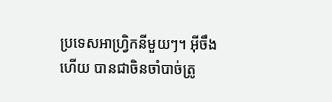ប្រទេសអាហ្វ្រិកនីមួយៗ។ អ៊ីចឹងហើយ បានជាចិនចាំបាច់ត្រូ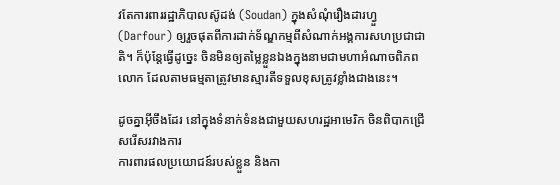វតែការពាររដ្ឋាភិបាលស៊ូដង់ (Soudan) ក្នុងសំណុំរឿងដារហ្វួ(Darfour) ឲ្យរួចផុតពីការដាក់ទ័ណ្ឌកម្មពីសំណាក់អង្គការសហប្រជាជាតិ។ ក៏ប៉ុន្តែធ្វើដូច្នេះ ចិនមិនឲ្យតម្លៃខ្លួនឯងក្នុងនាមជាមហាអំណាចពិភពលោក ដែលតាមធម្មតាត្រូវមានស្មារតីទទួលខុសត្រូវខ្លាំងជាងនេះ។

ដូចគ្នាអ៊ីចឹងដែរ នៅក្នុងទំនាក់ទំនងជាមួយសហរដ្ឋអាមេរិក ចិនពិបាកជ្រើសរើសរវាងការ
ការពារផលប្រយោជន៍របស់ខ្លួន និងកា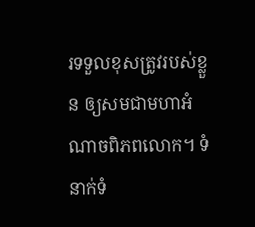រទទួលខុសត្រូវរបស់ខ្លួន ឲ្យសមជាមហាអំណាចពិភពលោក។ ទំនាក់ទំ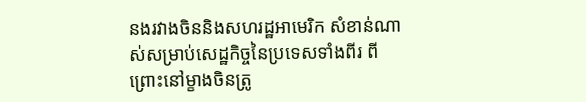នងរវាងចិននិងសហរដ្ឋអាមេរិក សំខាន់ណាស់សម្រាប់សេដ្ឋកិច្ចនៃប្រទេសទាំងពីរ ពីព្រោះនៅម្ខាងចិនត្រូ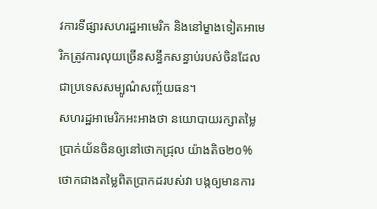វការទីផ្សារសហរដ្ឋអាមេរិក និងនៅម្ខាងទៀតអាមេរិកត្រូវការលុយច្រើនសន្ធឹកសន្ធាប់របស់ចិនដែលជាប្រទេសសម្បូណ៌សញ្ច័យធន។
សហរដ្ឋអាមេរិកអះអាងថា នយោបាយរក្សាតម្លៃប្រាក់យ័នចិនឲ្យនៅថោកជ្រុល យ៉ាងតិច២០% ថោកជាងតម្លៃពិតប្រាកដរបស់វា បង្កឲ្យមានការ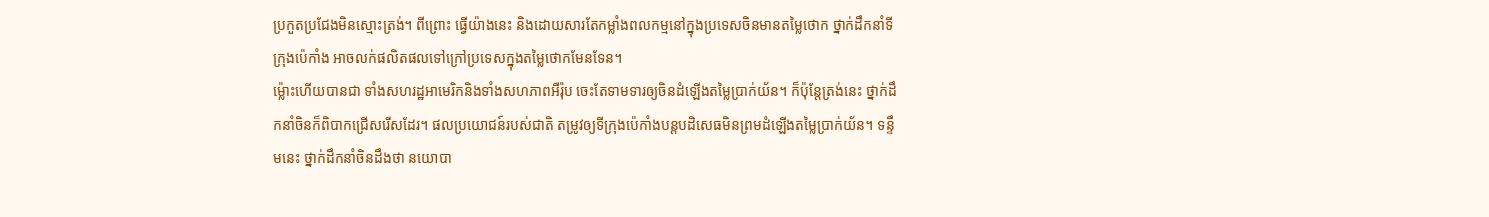ប្រកួតប្រជែងមិនស្មោះត្រង់។ ពីព្រោះ ធ្វើយ៉ាងនេះ និងដោយសារតែកម្លាំងពលកម្មនៅក្នុងប្រទេសចិនមានតម្លៃថោក ថ្នាក់ដឹកនាំទីក្រុងប៉េកាំង អាចលក់ផលិតផលទៅក្រៅប្រទេសក្នុងតម្លៃថោកមែនទែន។
ម្ល៉ោះហើយបានជា ទាំងសហរដ្ឋអាមេរិកនិងទាំងសហភាពអឺរ៉ុប ចេះតែទាមទារឲ្យចិនដំឡើងតម្លៃប្រាក់យ័ន។ ក៏ប៉ុន្តែត្រង់នេះ ថ្នាក់ដឹកនាំចិនក៏ពិបាកជ្រើសរើសដែរ។ ផលប្រយោជន៍របស់ជាតិ តម្រូវឲ្យទីក្រុងប៉េកាំងបន្តបដិសេធមិនព្រមដំឡើងតម្លៃប្រាក់យ័ន។ ទន្ទឹមនេះ ថ្នាក់ដឹកនាំចិនដឹងថា នយោបា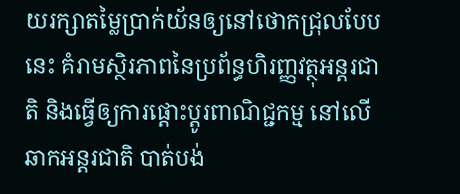យរក្សាតម្លៃប្រាក់យ័នឲ្យនៅថោកជ្រុលបែបនេះ គំរាមស្ថិរភាពនៃប្រព័ន្ធហិរញ្ញវត្ថុអន្តរជាតិ និងធ្វើឲ្យការផ្តោះប្តូរពាណិជ្ជកម្ម នៅលើឆាកអន្តរជាតិ បាត់បង់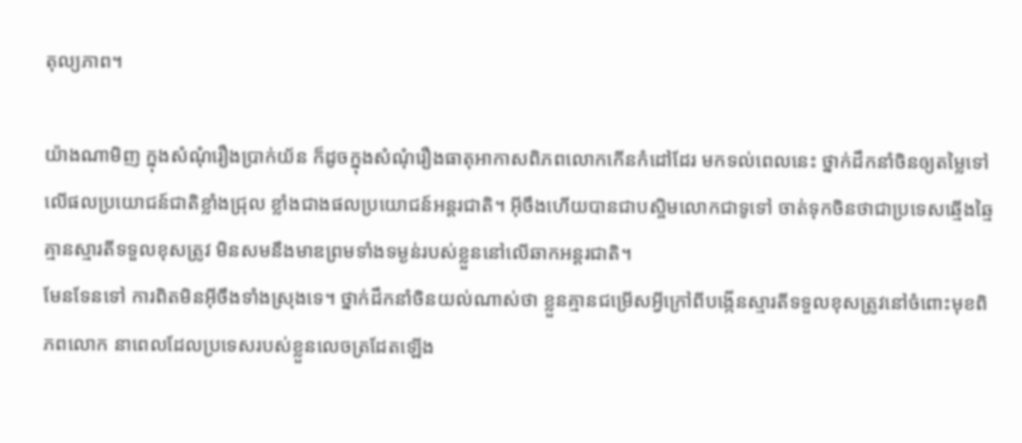តុល្យភាព។

យ៉ាងណាមិញ ក្នុងសំណុំរឿងប្រាក់យ័ន ក៏ដូចក្នុងសំណុំរឿងធាតុអាកាសពិភពលោកកើនកំដៅដែរ មកទល់ពេលនេះ ថ្នាក់ដឹកនាំចិនឲ្យតម្លៃទៅលើផលប្រយោជន៍ជាតិខ្លាំងជ្រុល ខ្លាំងជាងផលប្រយោជន៍អន្តរជាតិ។ អ៊ីចឹងហើយបានជាបស្ចិមលោកជាទូទៅ ចាត់ទុកចិនថាជាប្រទេសឆ្មើងឆ្មៃ គ្មានស្មារតីទទួលខុសត្រូវ មិនសមនឹងមាឌព្រមទាំងទម្ងន់របស់ខ្លួននៅលើឆាកអន្តរជាតិ។
មែនទែនទៅ ការពិតមិនអ៊ីចឹងទាំងស្រុងទេ។ ថ្នាក់ដឹកនាំចិនយល់ណាស់ថា ខ្លួនគ្មានជម្រើសអ្វីក្រៅពីបង្កើនស្មារតីទទួលខុសត្រូវនៅចំពោះមុខពិភពលោក នាពេលដែលប្រទេសរបស់ខ្លួនលេចត្រដែតឡើង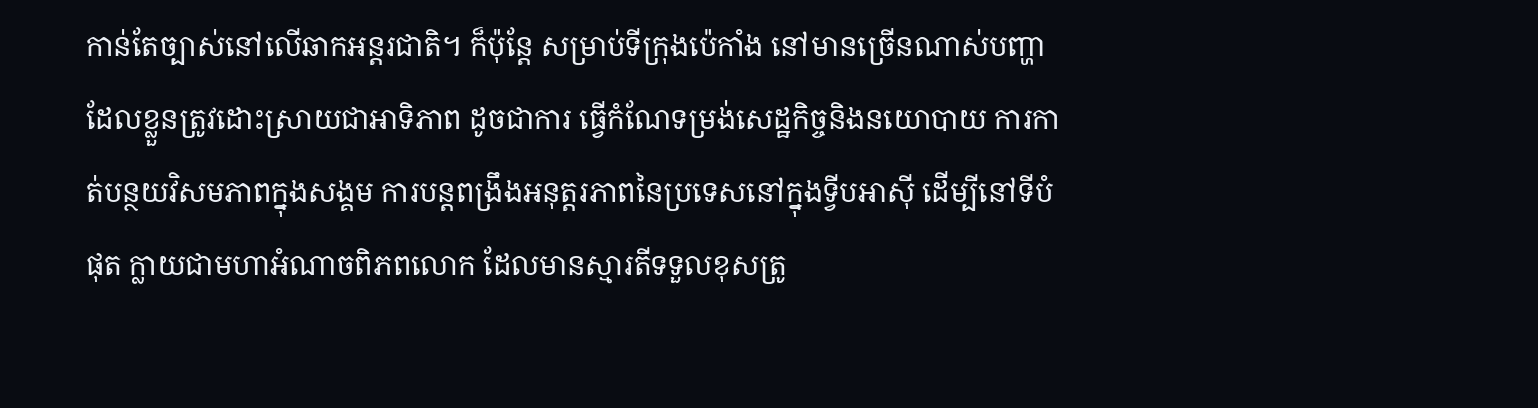កាន់តែច្បាស់នៅលើឆាកអន្តរជាតិ។ ក៏ប៉ុន្តែ សម្រាប់ទីក្រុងប៉េកាំង នៅមានច្រើនណាស់បញ្ហាដែលខ្លួនត្រូវដោះស្រាយជាអាទិភាព ដូចជាការ ធ្វើកំណែទម្រង់សេដ្ឋកិច្ចនិងនយោបាយ ការកាត់បន្ថយវិសមភាពក្នុងសង្គម ការបន្តពង្រឹងអនុត្តរភាពនៃប្រទេសនៅក្នុងទ្វីបអាស៊ី ដើម្បីនៅទីបំផុត ក្លាយជាមហាអំណាចពិភពលោក ដែលមានស្មារតីទទួលខុសត្រូ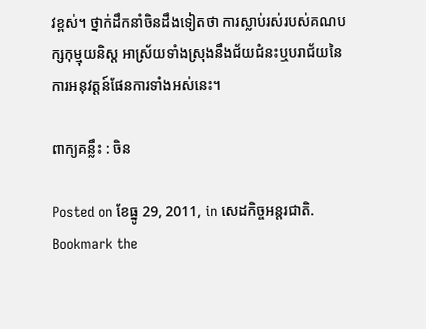វខ្ពស់។ ថ្នាក់ដឹកនាំចិនដឹងទៀតថា ការស្លាប់រស់របស់គណបក្សកុម្មុយនិស្ត អាស្រ័យទាំងស្រុងនឹងជ័យជំនះឬបរាជ័យនៃការអនុវត្តន៍ផែនការទាំងអស់នេះ។

ពាក្យគន្លឹះ : ចិន

Posted on ខែធ្នូ 29, 2011, in សេដកិច្ចអន្តរជាតិ. Bookmark the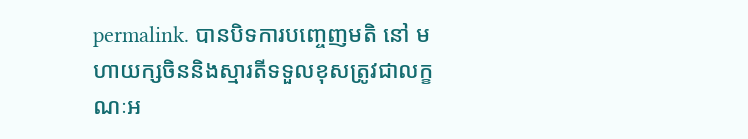permalink. បានបិទការបញ្ចេញមតិ នៅ មហាយក្សចិននិងស្មារតីទទួលខុសត្រូវជាលក្ខណៈអ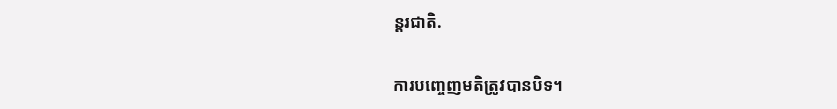ន្តរជាតិ.

ការបញ្ចេញមតិត្រូវបានបិទ។